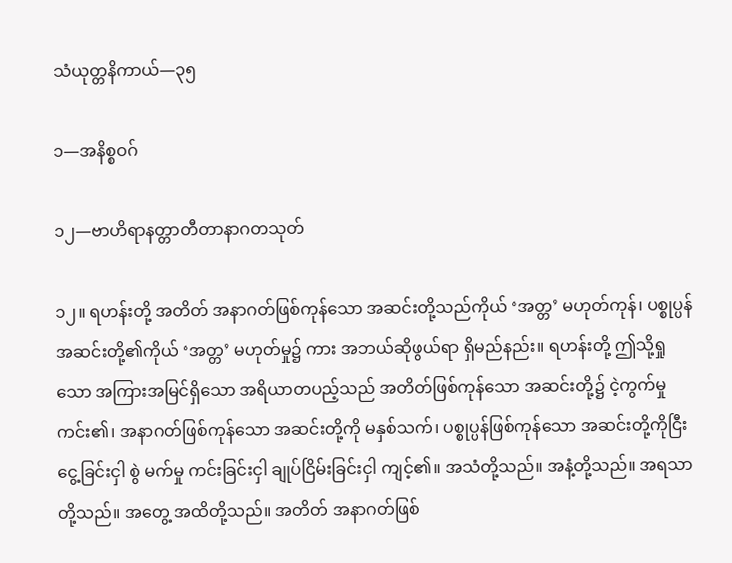သံယုတ္တနိကာယ်—၃၅

၁—အနိစ္စဝဂ်

၁၂—ဗာဟိရာနတ္တာတီတာနာဂတသုတ်

၁၂။ ရဟန်းတို့ အတိတ် အနာဂတ်ဖြစ်ကုန်သော အဆင်းတို့သည်ကိုယ် ‘အတ္တ’ မဟုတ်ကုန်၊ ပစ္စုပ္ပန်အဆင်းတို့၏ကိုယ် ‘အတ္တ’ မဟုတ်မှု၌ ကား အဘယ်ဆိုဖွယ်ရာ ရှိမည်နည်း။ ရဟန်းတို့ ဤသို့ရှုသော အကြားအမြင်ရှိသော အရိယာတပည့်သည် အတိတ်ဖြစ်ကုန်သော အဆင်းတို့၌ ငဲ့ကွက်မှုကင်း၏၊ အနာဂတ်ဖြစ်ကုန်သော အဆင်းတို့ကို မနှစ်သက်၊ ပစ္စုပ္ပန်ဖြစ်ကုန်သော အဆင်းတို့ကိုငြီးငွေ့ခြင်းငှါ စွဲ မက်မှု ကင်းခြင်းငှါ ချုပ်ငြိမ်းခြင်းငှါ ကျင့်၏။ အသံတို့သည်။ အနံ့တို့သည်။ အရသာတို့သည်။ အတွေ့ အထိတို့သည်။ အတိတ် အနာဂတ်ဖြစ်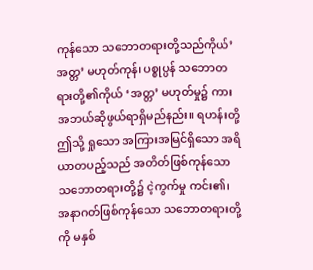ကုန်သော သဘောတရားတို့သည်ကိုယ်’အတ္တ’ မဟုတ်ကုန်၊ ပစ္စုပ္ပန် သဘောတရားတို့၏ကိုယ် ‘အတ္တ’ မဟုတ်မှု၌ ကား အဘယ်ဆိုဖွယ်ရာရှိမည်နည်း။ ရဟန်းတို့ ဤသို့ ရှုသော အကြားအမြင်ရှိသော အရိယာတပည့်သည် အတိတ်ဖြစ်ကုန်သောသဘောတရားတို့၌ ငဲ့ကွက်မှု ကင်း၏၊ အနာဂတ်ဖြစ်ကုန်သော သဘောတရားတို့ကို မနှစ်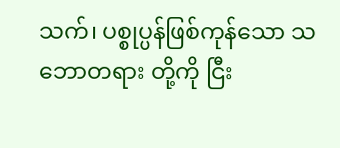သက်၊ ပစ္စုပ္ပန်ဖြစ်ကုန်သော သဘောတရား တို့ကို ငြီး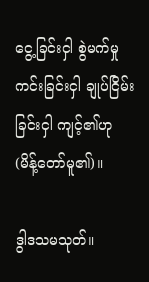ငွေ့ခြင်းငှါ စွဲမက်မှု ကင်းခြင်းငှါ ချုပ်ငြိမ်းခြင်းငှါ ကျင့်၏ဟု (မိန့်တော်မူ၏)။

ဒွါဒသမသုတ်။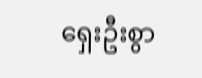ရှေးဦးစွာ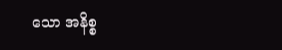သော အနိစ္စ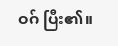ဝဂ် ပြီး၏။